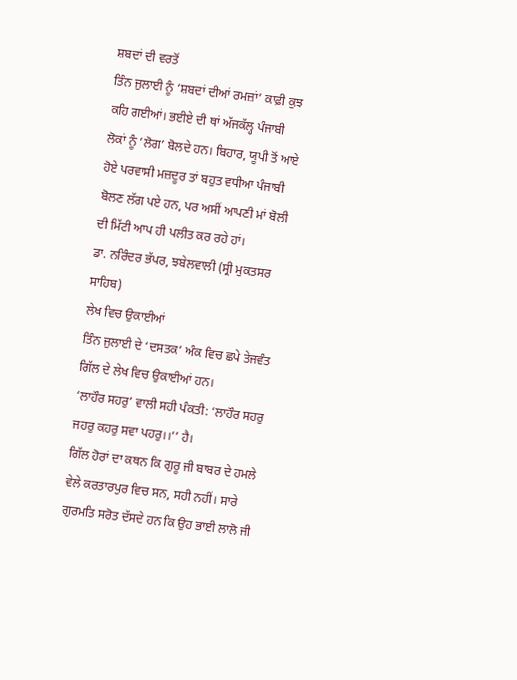ਸ਼ਬਦਾਂ ਦੀ ਵਰਤੋਂ
ਤਿੰਨ ਜੁਲਾਈ ਨੂੰ ‘ਸ਼ਬਦਾਂ ਦੀਆਂ ਰਮਜ਼ਾਂ’ ਕਾਫ਼ੀ ਕੁਝ ਕਹਿ ਗਈਆਂ। ਭਈਏ ਦੀ ਥਾਂ ਅੱਜਕੱਲ੍ਹ ਪੰਜਾਬੀ ਲੋਕਾਂ ਨੂੰ ‘ਲੋਗ’ ਬੋਲਦੇ ਹਨ। ਬਿਹਾਰ, ਯੂਪੀ ਤੋਂ ਆਏ ਹੋਏ ਪਰਵਾਸੀ ਮਜ਼ਦੂਰ ਤਾਂ ਬਹੁਤ ਵਧੀਆ ਪੰਜਾਬੀ ਬੋਲਣ ਲੱਗ ਪਏ ਹਨ, ਪਰ ਅਸੀਂ ਆਪਣੀ ਮਾਂ ਬੋਲੀ ਦੀ ਮਿੱਟੀ ਆਪ ਹੀ ਪਲੀਤ ਕਰ ਰਹੇ ਹਾਂ।
ਡਾ. ਨਰਿੰਦਰ ਭੱਪਰ, ਝਬੇਲਵਾਲੀ (ਸ੍ਰੀ ਮੁਕਤਸਰ ਸਾਹਿਬ)
ਲੇਖ ਵਿਚ ਉਕਾਈਆਂ
ਤਿੰਨ ਜੁਲਾਈ ਦੇ ‘ਦਸਤਕ’ ਅੰਕ ਵਿਚ ਛਪੇ ਤੇਜਵੰਤ ਗਿੱਲ ਦੇ ਲੇਖ ਵਿਚ ਉਕਾਈਆਂ ਹਨ।
‘ਲਾਹੌਰ ਸਹਰੁ’ ਵਾਲੀ ਸਹੀ ਪੰਕਤੀ: ‘ਲਾਹੌਰ ਸਹਰੁ ਜਹਰੁ ਕਹਰੁ ਸਵਾ ਪਹਰੁ।।’’ ਹੈ।
ਗਿੱਲ ਹੋਰਾਂ ਦਾ ਕਥਨ ਕਿ ਗੁਰੂ ਜੀ ਬਾਬਰ ਦੇ ਹਮਲੇ ਵੇਲੇ ਕਰਤਾਰਪੁਰ ਵਿਚ ਸਨ, ਸਹੀ ਨਹੀਂ। ਸਾਰੇ ਗੁਰਮਤਿ ਸਰੋਤ ਦੱਸਦੇ ਹਨ ਕਿ ਉਹ ਭਾਈ ਲਾਲੋ ਜੀ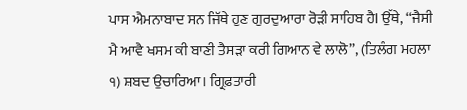ਪਾਸ ਐਮਨਾਬਾਦ ਸਨ ਜਿੱਥੇ ਹੁਣ ਗੁਰਦੁਆਰਾ ਰੋੜੀ ਸਾਹਿਬ ਹੈl ਉੱਥੇ, ‘‘ਜੈਸੀ ਮੈ ਆਵੈ ਖਸਮ ਕੀ ਬਾਣੀ ਤੈਸੜਾ ਕਰੀ ਗਿਆਨ ਵੇ ਲਾਲੋ’’, (ਤਿਲੰਗ ਮਹਲਾ ੧) ਸ਼ਬਦ ਉਚਾਰਿਆ। ਗ੍ਰਿਫ਼ਤਾਰੀ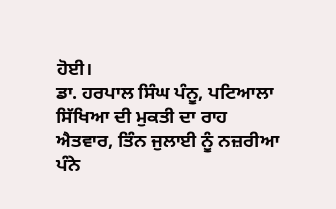ਹੋਈ।
ਡਾ. ਹਰਪਾਲ ਸਿੰਘ ਪੰਨੂ, ਪਟਿਆਲਾ
ਸਿੱਖਿਆ ਦੀ ਮੁਕਤੀ ਦਾ ਰਾਹ
ਐਤਵਾਰ, ਤਿੰਨ ਜੁਲਾਈ ਨੂੰ ਨਜ਼ਰੀਆ ਪੰਨੇ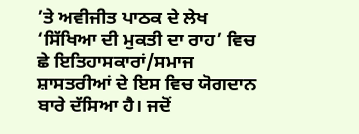’ਤੇ ਅਵੀਜੀਤ ਪਾਠਕ ਦੇ ਲੇਖ ‘ਸਿੱਖਿਆ ਦੀ ਮੁਕਤੀ ਦਾ ਰਾਹ’ ਵਿਚ ਛੇ ਇਤਿਹਾਸਕਾਰਾਂ/ਸਮਾਜ ਸ਼ਾਸਤਰੀਆਂ ਦੇ ਇਸ ਵਿਚ ਯੋਗਦਾਨ ਬਾਰੇ ਦੱਸਿਆ ਹੈ। ਜਦੋਂ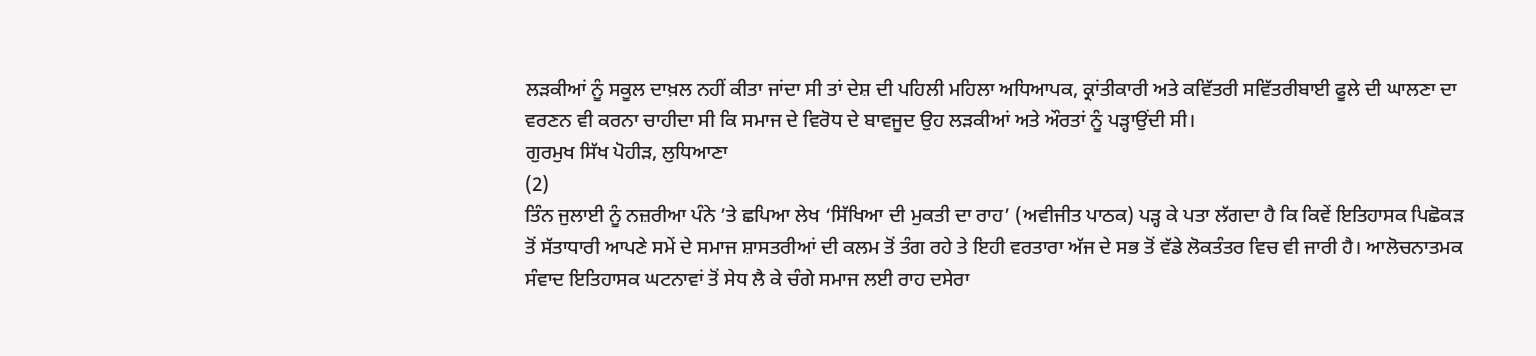ਲੜਕੀਆਂ ਨੂੰ ਸਕੂਲ ਦਾਖ਼ਲ ਨਹੀਂ ਕੀਤਾ ਜਾਂਦਾ ਸੀ ਤਾਂ ਦੇਸ਼ ਦੀ ਪਹਿਲੀ ਮਹਿਲਾ ਅਧਿਆਪਕ, ਕ੍ਰਾਂਤੀਕਾਰੀ ਅਤੇ ਕਵਿੱਤਰੀ ਸਵਿੱਤਰੀਬਾਈ ਫੂਲੇ ਦੀ ਘਾਲਣਾ ਦਾ ਵਰਣਨ ਵੀ ਕਰਨਾ ਚਾਹੀਦਾ ਸੀ ਕਿ ਸਮਾਜ ਦੇ ਵਿਰੋਧ ਦੇ ਬਾਵਜੂਦ ਉਹ ਲੜਕੀਆਂ ਅਤੇ ਔਰਤਾਂ ਨੂੰ ਪੜ੍ਹਾਉਂਦੀ ਸੀ।
ਗੁਰਮੁਖ ਸਿੱਖ ਪੋਹੀੜ, ਲੁਧਿਆਣਾ
(2)
ਤਿੰਨ ਜੁਲਾਈ ਨੂੰ ਨਜ਼ਰੀਆ ਪੰਨੇ ’ਤੇ ਛਪਿਆ ਲੇਖ ‘ਸਿੱਖਿਆ ਦੀ ਮੁਕਤੀ ਦਾ ਰਾਹ’ (ਅਵੀਜੀਤ ਪਾਠਕ) ਪੜ੍ਹ ਕੇ ਪਤਾ ਲੱਗਦਾ ਹੈ ਕਿ ਕਿਵੇਂ ਇਤਿਹਾਸਕ ਪਿਛੋਕੜ ਤੋਂ ਸੱਤਾਧਾਰੀ ਆਪਣੇ ਸਮੇਂ ਦੇ ਸਮਾਜ ਸ਼ਾਸਤਰੀਆਂ ਦੀ ਕਲਮ ਤੋਂ ਤੰਗ ਰਹੇ ਤੇ ਇਹੀ ਵਰਤਾਰਾ ਅੱਜ ਦੇ ਸਭ ਤੋਂ ਵੱਡੇ ਲੋਕਤੰਤਰ ਵਿਚ ਵੀ ਜਾਰੀ ਹੈ। ਆਲੋਚਨਾਤਮਕ ਸੰਵਾਦ ਇਤਿਹਾਸਕ ਘਟਨਾਵਾਂ ਤੋਂ ਸੇਧ ਲੈ ਕੇ ਚੰਗੇ ਸਮਾਜ ਲਈ ਰਾਹ ਦਸੇਰਾ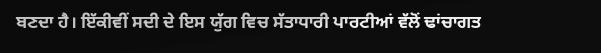ਬਣਦਾ ਹੈ। ਇੱਕੀਵੀਂ ਸਦੀ ਦੇ ਇਸ ਯੁੱਗ ਵਿਚ ਸੱਤਾਧਾਰੀ ਪਾਰਟੀਆਂ ਵੱਲੋਂ ਢਾਂਚਾਗਤ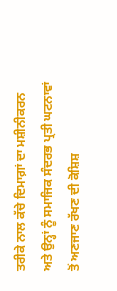ਤਰੀਕੇ ਨਾਲ ਕੱਚੇ ਦਿਮਾਗ਼ਾਂ ਦਾ ਮਸ਼ੀਨੀਕਰਨ ਅਤੇ ਉਨ੍ਹਾਂ ਨੂੰ ਸਮਾਜਿਕ ਸੰਦਰਭ ਪ੍ਰਤੀ ਘਟਨਾਵਾਂ ਤੋਂ ਅਣਜਾਣ ਰੱਖਣ ਦੀ ਕੋਸ਼ਿਸ਼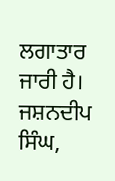ਲਗਾਤਾਰ ਜਾਰੀ ਹੈ।
ਜਸ਼ਨਦੀਪ ਸਿੰਘ,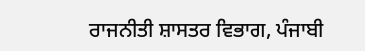ਰਾਜਨੀਤੀ ਸ਼ਾਸਤਰ ਵਿਭਾਗ, ਪੰਜਾਬੀ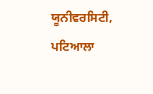ਯੂਨੀਵਰਸਿਟੀ, ਪਟਿਆਲਾ